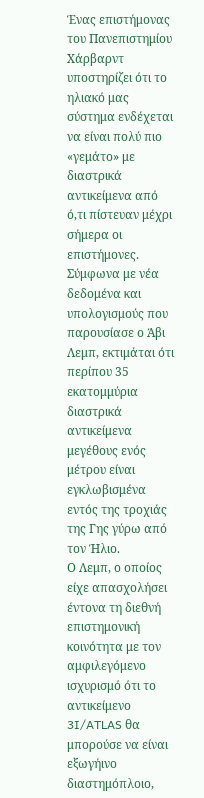Ένας επιστήμονας του Πανεπιστημίου Χάρβαρντ υποστηρίζει ότι το ηλιακό μας σύστημα ενδέχεται να είναι πολύ πιο «γεμάτο» με διαστρικά αντικείμενα από ό,τι πίστευαν μέχρι σήμερα οι επιστήμονες. Σύμφωνα με νέα δεδομένα και υπολογισμούς που παρουσίασε ο Άβι Λεμπ, εκτιμάται ότι περίπου 35 εκατομμύρια διαστρικά αντικείμενα μεγέθους ενός μέτρου είναι εγκλωβισμένα εντός της τροχιάς της Γης γύρω από τον Ήλιο.
Ο Λεμπ, ο οποίος είχε απασχολήσει έντονα τη διεθνή επιστημονική κοινότητα με τον αμφιλεγόμενο ισχυρισμό ότι το αντικείμενο 3I/ATLAS θα μπορούσε να είναι εξωγήινο διαστημόπλοιο,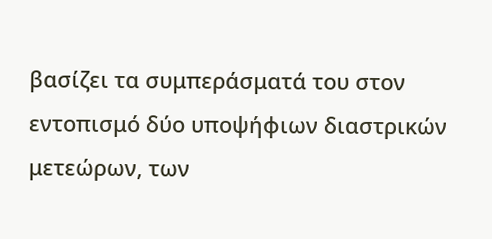βασίζει τα συμπεράσματά του στον εντοπισμό δύο υποψήφιων διαστρικών μετεώρων, των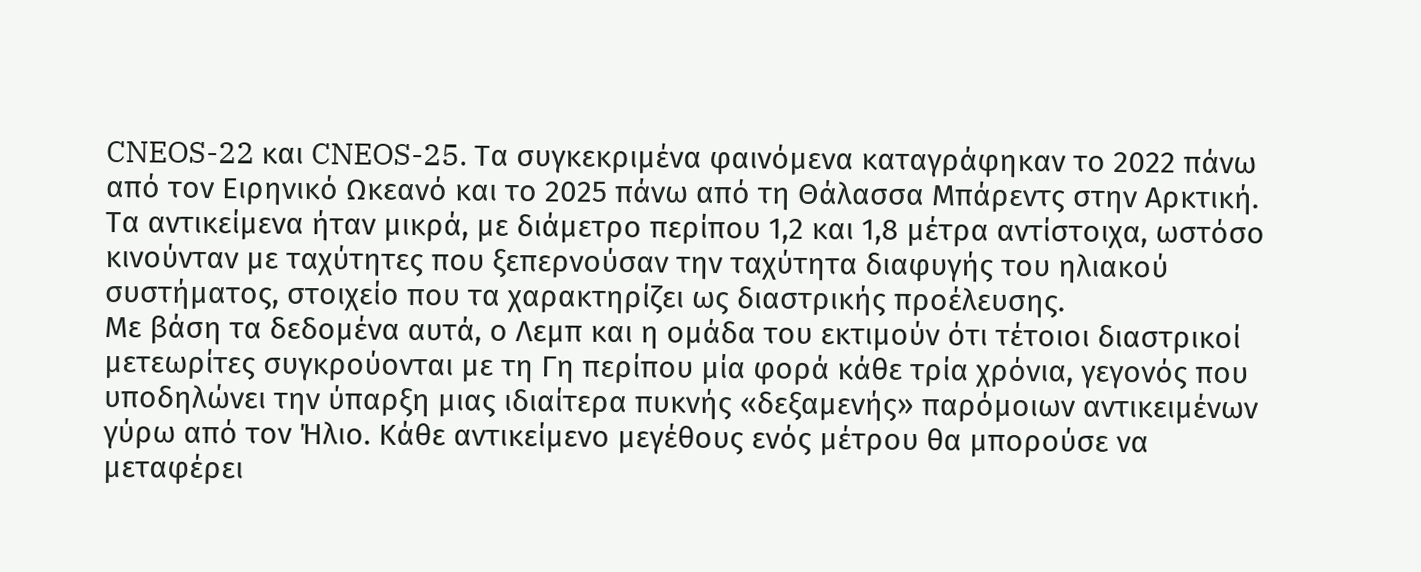CNEOS-22 και CNEOS-25. Τα συγκεκριμένα φαινόμενα καταγράφηκαν το 2022 πάνω από τον Ειρηνικό Ωκεανό και το 2025 πάνω από τη Θάλασσα Μπάρεντς στην Αρκτική. Τα αντικείμενα ήταν μικρά, με διάμετρο περίπου 1,2 και 1,8 μέτρα αντίστοιχα, ωστόσο κινούνταν με ταχύτητες που ξεπερνούσαν την ταχύτητα διαφυγής του ηλιακού συστήματος, στοιχείο που τα χαρακτηρίζει ως διαστρικής προέλευσης.
Με βάση τα δεδομένα αυτά, ο Λεμπ και η ομάδα του εκτιμούν ότι τέτοιοι διαστρικοί μετεωρίτες συγκρούονται με τη Γη περίπου μία φορά κάθε τρία χρόνια, γεγονός που υποδηλώνει την ύπαρξη μιας ιδιαίτερα πυκνής «δεξαμενής» παρόμοιων αντικειμένων γύρω από τον Ήλιο. Κάθε αντικείμενο μεγέθους ενός μέτρου θα μπορούσε να μεταφέρει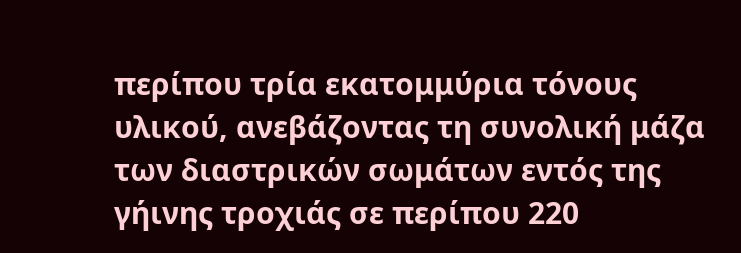περίπου τρία εκατομμύρια τόνους υλικού, ανεβάζοντας τη συνολική μάζα των διαστρικών σωμάτων εντός της γήινης τροχιάς σε περίπου 220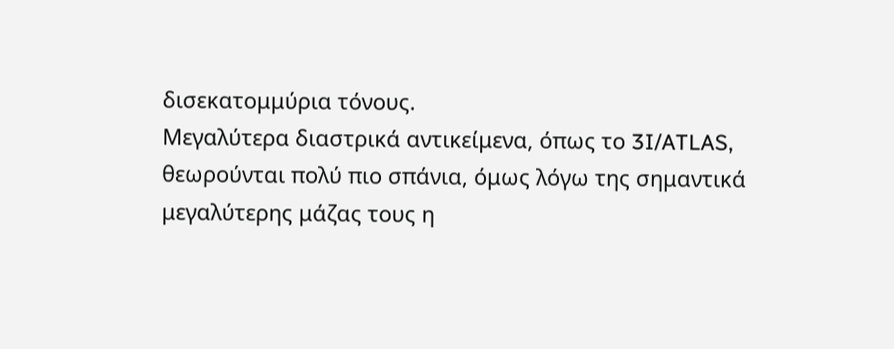δισεκατομμύρια τόνους.
Μεγαλύτερα διαστρικά αντικείμενα, όπως το 3I/ATLAS, θεωρούνται πολύ πιο σπάνια, όμως λόγω της σημαντικά μεγαλύτερης μάζας τους η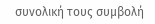συνολική τους συμβολή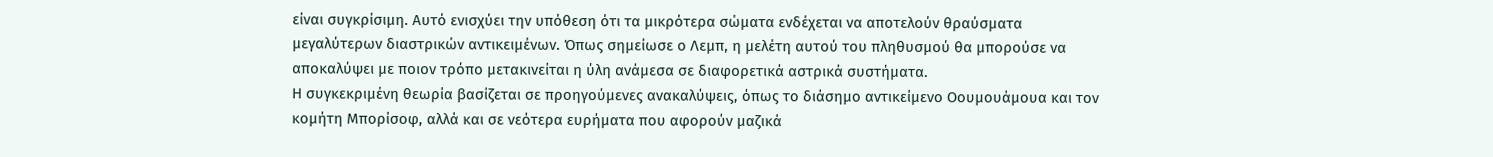είναι συγκρίσιμη. Αυτό ενισχύει την υπόθεση ότι τα μικρότερα σώματα ενδέχεται να αποτελούν θραύσματα μεγαλύτερων διαστρικών αντικειμένων. Όπως σημείωσε ο Λεμπ, η μελέτη αυτού του πληθυσμού θα μπορούσε να αποκαλύψει με ποιον τρόπο μετακινείται η ύλη ανάμεσα σε διαφορετικά αστρικά συστήματα.
Η συγκεκριμένη θεωρία βασίζεται σε προηγούμενες ανακαλύψεις, όπως το διάσημο αντικείμενο Οουμουάμουα και τον κομήτη Μπορίσοφ, αλλά και σε νεότερα ευρήματα που αφορούν μαζικά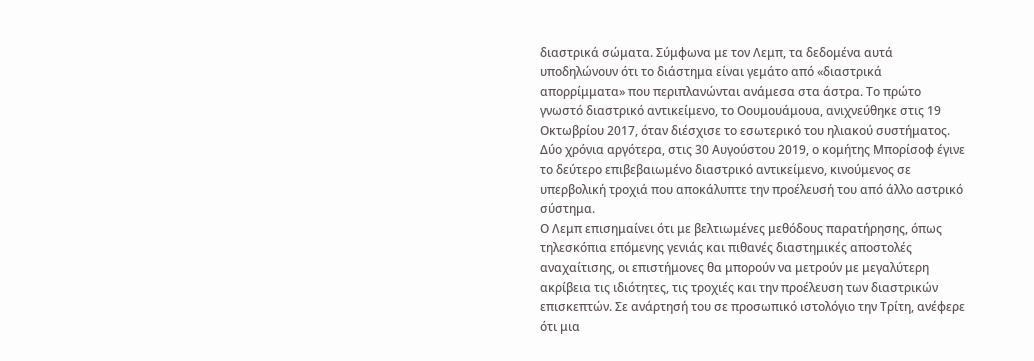διαστρικά σώματα. Σύμφωνα με τον Λεμπ, τα δεδομένα αυτά υποδηλώνουν ότι το διάστημα είναι γεμάτο από «διαστρικά απορρίμματα» που περιπλανώνται ανάμεσα στα άστρα. Το πρώτο γνωστό διαστρικό αντικείμενο, το Οουμουάμουα, ανιχνεύθηκε στις 19 Οκτωβρίου 2017, όταν διέσχισε το εσωτερικό του ηλιακού συστήματος. Δύο χρόνια αργότερα, στις 30 Αυγούστου 2019, ο κομήτης Μπορίσοφ έγινε το δεύτερο επιβεβαιωμένο διαστρικό αντικείμενο, κινούμενος σε υπερβολική τροχιά που αποκάλυπτε την προέλευσή του από άλλο αστρικό σύστημα.
Ο Λεμπ επισημαίνει ότι με βελτιωμένες μεθόδους παρατήρησης, όπως τηλεσκόπια επόμενης γενιάς και πιθανές διαστημικές αποστολές αναχαίτισης, οι επιστήμονες θα μπορούν να μετρούν με μεγαλύτερη ακρίβεια τις ιδιότητες, τις τροχιές και την προέλευση των διαστρικών επισκεπτών. Σε ανάρτησή του σε προσωπικό ιστολόγιο την Τρίτη, ανέφερε ότι μια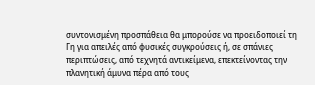συντονισμένη προσπάθεια θα μπορούσε να προειδοποιεί τη Γη για απειλές από φυσικές συγκρούσεις ή, σε σπάνιες περιπτώσεις, από τεχνητά αντικείμενα, επεκτείνοντας την πλανητική άμυνα πέρα από τους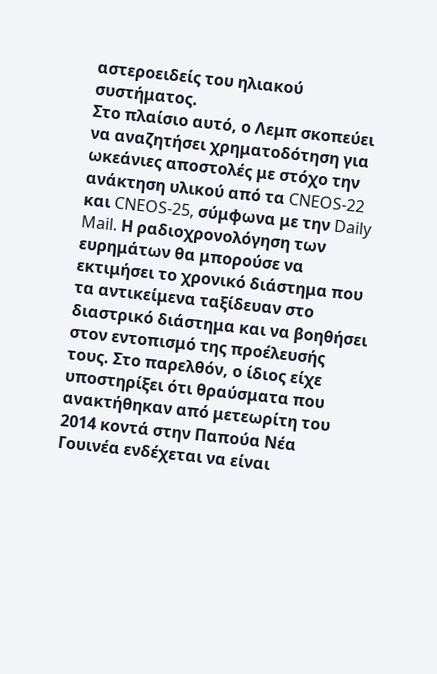αστεροειδείς του ηλιακού συστήματος.
Στο πλαίσιο αυτό, ο Λεμπ σκοπεύει να αναζητήσει χρηματοδότηση για ωκεάνιες αποστολές με στόχο την ανάκτηση υλικού από τα CNEOS-22 και CNEOS-25, σύμφωνα με την Daily Mail. Η ραδιοχρονολόγηση των ευρημάτων θα μπορούσε να εκτιμήσει το χρονικό διάστημα που τα αντικείμενα ταξίδευαν στο διαστρικό διάστημα και να βοηθήσει στον εντοπισμό της προέλευσής τους. Στο παρελθόν, ο ίδιος είχε υποστηρίξει ότι θραύσματα που ανακτήθηκαν από μετεωρίτη του 2014 κοντά στην Παπούα Νέα Γουινέα ενδέχεται να είναι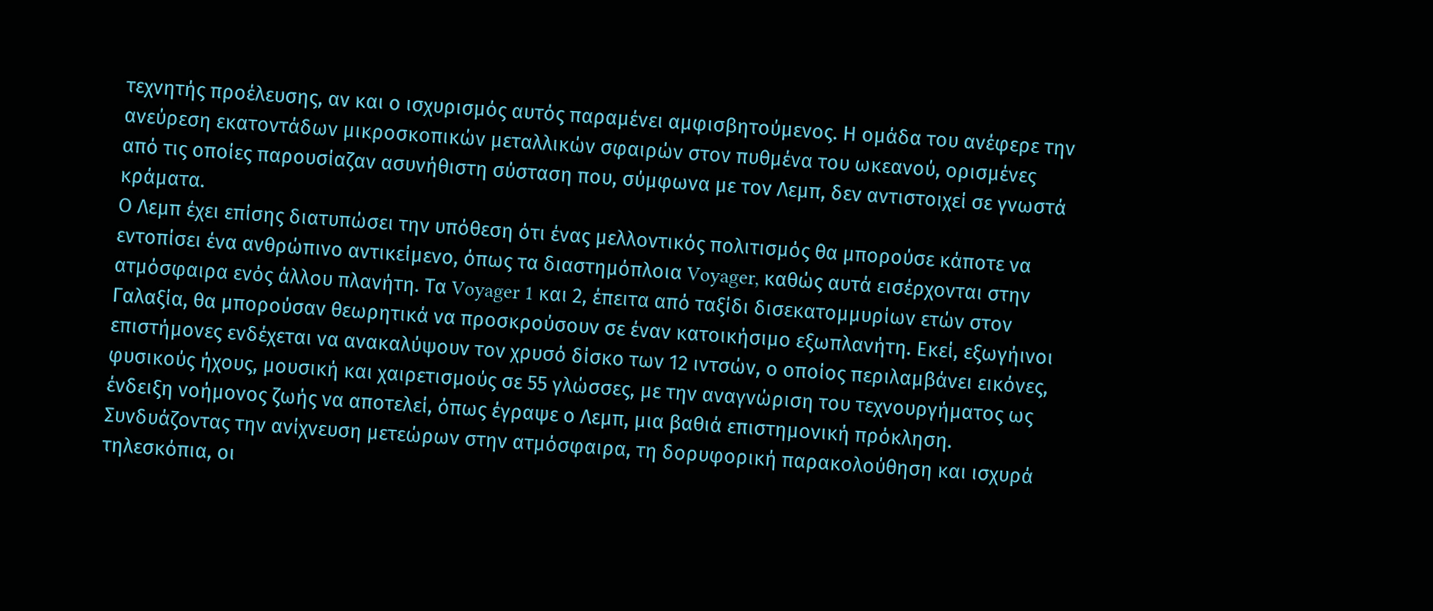τεχνητής προέλευσης, αν και ο ισχυρισμός αυτός παραμένει αμφισβητούμενος. Η ομάδα του ανέφερε την ανεύρεση εκατοντάδων μικροσκοπικών μεταλλικών σφαιρών στον πυθμένα του ωκεανού, ορισμένες από τις οποίες παρουσίαζαν ασυνήθιστη σύσταση που, σύμφωνα με τον Λεμπ, δεν αντιστοιχεί σε γνωστά κράματα.
Ο Λεμπ έχει επίσης διατυπώσει την υπόθεση ότι ένας μελλοντικός πολιτισμός θα μπορούσε κάποτε να εντοπίσει ένα ανθρώπινο αντικείμενο, όπως τα διαστημόπλοια Voyager, καθώς αυτά εισέρχονται στην ατμόσφαιρα ενός άλλου πλανήτη. Τα Voyager 1 και 2, έπειτα από ταξίδι δισεκατομμυρίων ετών στον Γαλαξία, θα μπορούσαν θεωρητικά να προσκρούσουν σε έναν κατοικήσιμο εξωπλανήτη. Εκεί, εξωγήινοι επιστήμονες ενδέχεται να ανακαλύψουν τον χρυσό δίσκο των 12 ιντσών, ο οποίος περιλαμβάνει εικόνες, φυσικούς ήχους, μουσική και χαιρετισμούς σε 55 γλώσσες, με την αναγνώριση του τεχνουργήματος ως ένδειξη νοήμονος ζωής να αποτελεί, όπως έγραψε ο Λεμπ, μια βαθιά επιστημονική πρόκληση.
Συνδυάζοντας την ανίχνευση μετεώρων στην ατμόσφαιρα, τη δορυφορική παρακολούθηση και ισχυρά τηλεσκόπια, οι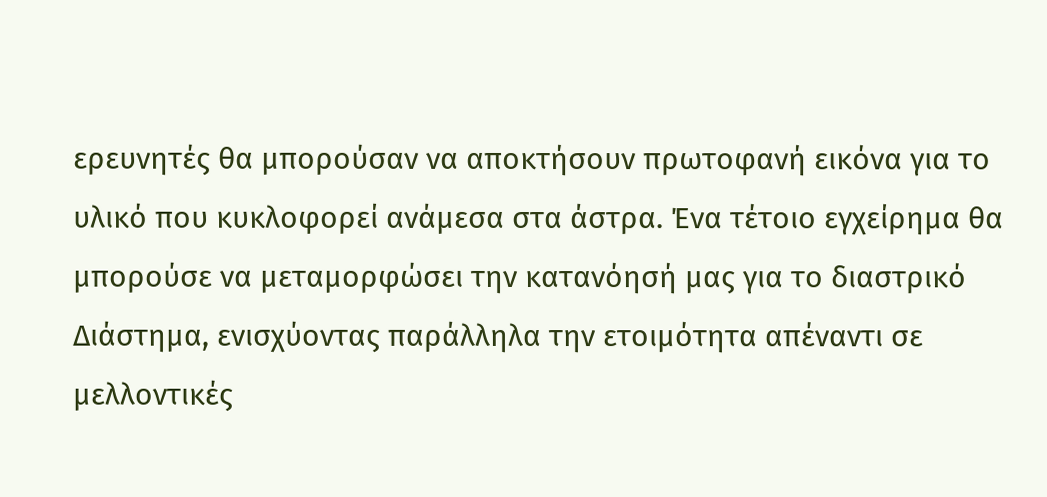ερευνητές θα μπορούσαν να αποκτήσουν πρωτοφανή εικόνα για το υλικό που κυκλοφορεί ανάμεσα στα άστρα. Ένα τέτοιο εγχείρημα θα μπορούσε να μεταμορφώσει την κατανόησή μας για το διαστρικό Διάστημα, ενισχύοντας παράλληλα την ετοιμότητα απέναντι σε μελλοντικές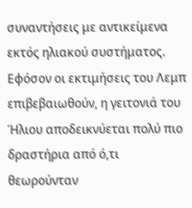συναντήσεις με αντικείμενα εκτός ηλιακού συστήματος.
Εφόσον οι εκτιμήσεις του Λεμπ επιβεβαιωθούν, η γειτονιά του Ήλιου αποδεικνύεται πολύ πιο δραστήρια από ό,τι θεωρούνταν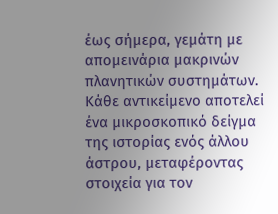έως σήμερα, γεμάτη με απομεινάρια μακρινών πλανητικών συστημάτων. Κάθε αντικείμενο αποτελεί ένα μικροσκοπικό δείγμα της ιστορίας ενός άλλου άστρου, μεταφέροντας στοιχεία για τον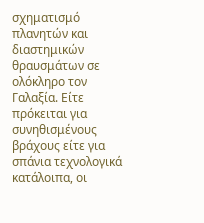σχηματισμό πλανητών και διαστημικών θραυσμάτων σε ολόκληρο τον Γαλαξία. Είτε πρόκειται για συνηθισμένους βράχους είτε για σπάνια τεχνολογικά κατάλοιπα, οι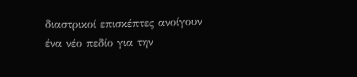διαστρικοί επισκέπτες ανοίγουν ένα νέο πεδίο για την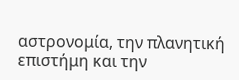αστρονομία, την πλανητική επιστήμη και την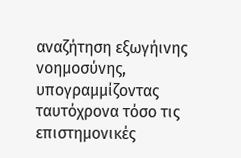αναζήτηση εξωγήινης νοημοσύνης, υπογραμμίζοντας ταυτόχρονα τόσο τις επιστημονικές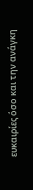ευκαιρίες όσο και την ανάγκη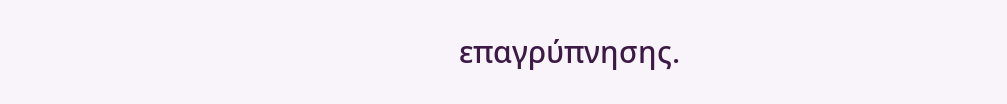επαγρύπνησης.